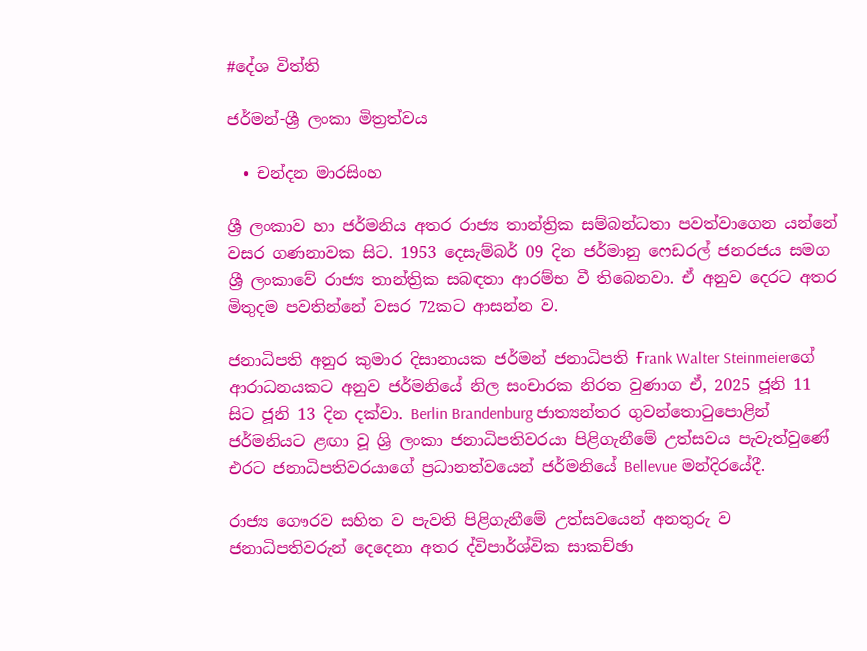#දේශ විත්ති

ජර්මන්-ශ්‍රී ලංකා මිත්‍රත්වය

  • චන්දන මාරසිංහ

ශ්‍රී ලංකාව හා ජර්මනිය අතර රාජ්‍ය තාන්ත්‍රික සම්බන්ධතා පවත්වාගෙන යන්නේ වසර ගණනාවක සිට. 1953 දෙසැම්බර් 09 දින ජර්මානු ෆෙඩරල් ජනරජය සමග ශ්‍රී ලංකාවේ රාජ්‍ය තාන්ත්‍රික සබඳතා ආරම්භ වී තිබෙනවා. ඒ අනුව දෙරට අතර මිතුදම පවතින්නේ වසර 72කට ආසන්න ව.

ජනාධිපති අනුර කුමාර දිසානායක ජර්මන් ජනාධිපති Ғrank Walter Steinmeierගේ ආරාධනයකට අනුව ජර්මනියේ නිල සංචාරක නිරත වුණාග ඒ, 2025 ජූනි 11 සිට ජූනි 13 දින දක්වා. Berlin Brandenburg ජාත්‍යන්තර ගුවන්තොටුපොළින් ජර්මනියට ළඟා වූ ශ්‍රි ලංකා ජනාධිපතිවරයා පිළිගැනීමේ උත්සවය පැවැත්වුණේ එරට ජනාධිපතිවරයාගේ ප්‍රධානත්වයෙන් ජර්මනියේ Bellevue මන්දිරයේදී.

රාජ්‍ය ගෞරව සහිත ව පැවති පිළිගැනීමේ උත්සවයෙන් අනතුරු ව ජනාධිපතිවරුන් දෙදෙනා අතර ද්විපාර්ශ්වික සාකච්ඡා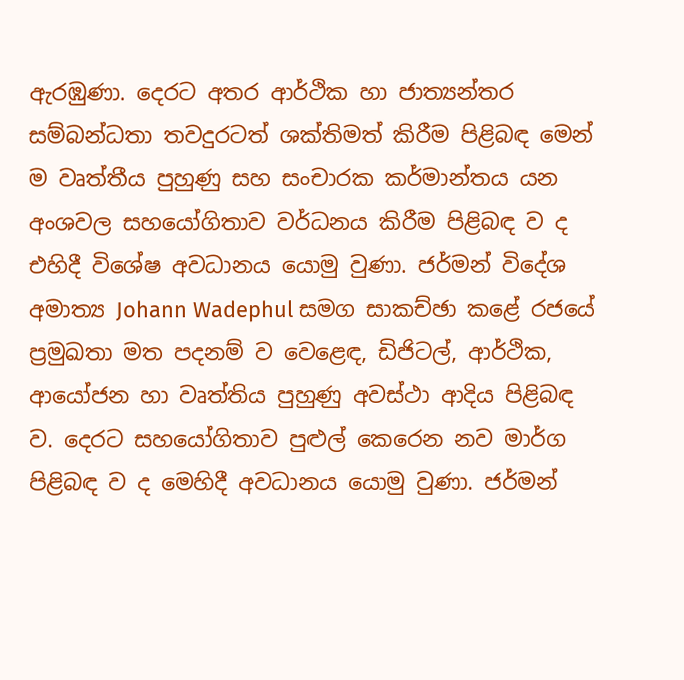ඇරඹුණා. දෙරට අතර ආර්ථික හා ජාත්‍යන්තර සම්බන්ධතා තවදුරටත් ශක්තිමත් කිරීම පිළිබඳ මෙන් ම වෘත්තීය පුහුණු සහ සංචාරක කර්මාන්තය යන අංශවල සහයෝගිතාව වර්ධනය කිරීම පිළිබඳ ව ද එහිදී විශේෂ අවධානය යොමු වුණා. ජර්මන් විදේශ අමාත්‍ය Johann Wadephul සමග සාකච්ඡා කළේ රජයේ ප්‍රමුඛතා මත පදනම් ව වෙළෙඳ, ඩිජිටල්, ආර්ථික, ආයෝජන හා වෘත්තිය පුහුණු අවස්ථා ආදිය පිළිබඳ ව. දෙරට සහයෝගිතාව පුළුල් කෙරෙන නව මාර්ග පිළිබඳ ව ද මෙහිදී අවධානය යොමු වුණා. ජර්මන්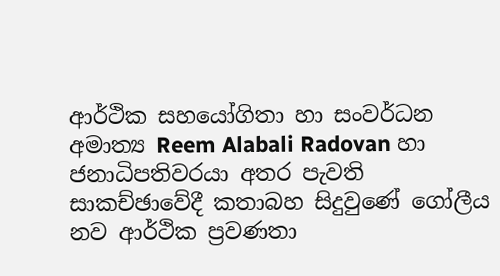ආර්ථික සහයෝගිතා හා සංවර්ධන අමාත්‍ය Reem Alabali Radovan හා ජනාධිපතිවරයා අතර පැවති සාකච්ඡාවේදී කතාබහ සිදුවුණේ ගෝලීය නව ආර්ථික ප්‍රවණතා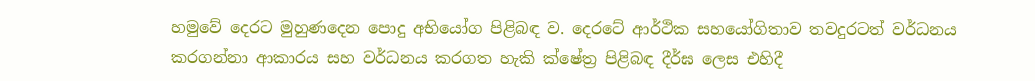හමුවේ දෙරට මුහුණදෙන පොදු අභියෝග පිළිබඳ ව. දෙරටේ ආර්ථික සහයෝගිතාව තවදුරටත් වර්ධනය කරගන්නා ආකාරය සහ වර්ධනය කරගත හැකි ක්ෂේත්‍ර පිළිබඳ දීර්ඝ ලෙස එහිදී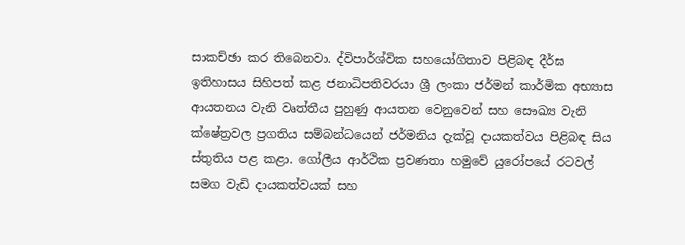සාකච්ඡා කර තිබෙනවා. ද්විපාර්ශ්වික සහයෝගිතාව පිළිබඳ දීර්ඝ ඉතිහාසය සිහිපත් කළ ජනාධිපතිවරයා ශ්‍රී ලංකා ජර්මන් කාර්මික අභ්‍යාස ආයතනය වැනි වෘත්තීය පුහුණු ආයතන වෙනුවෙන් සහ සෞඛ්‍ය වැනි ක්ෂේත්‍රවල ප්‍රගතිය සම්බන්ධයෙන් ජර්මනිය දැක්වූ දායකත්වය පිළිබඳ සිය ස්තුතිය පළ කළා. ගෝලීය ආර්ථික ප්‍රවණතා හමුවේ යුරෝපයේ රටවල් සමග වැඩි දායකත්වයක් සහ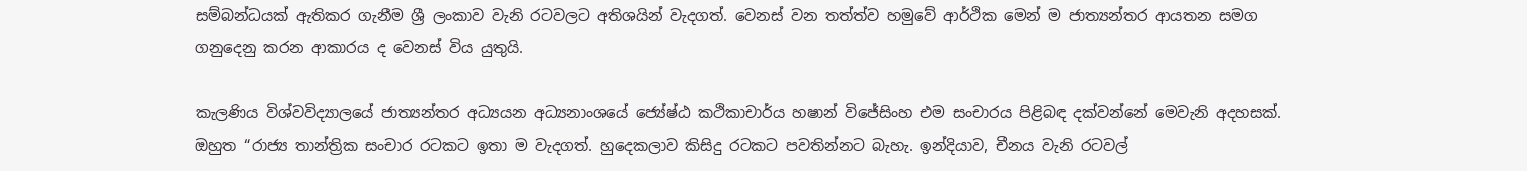සම්බන්ධයක් ඇතිකර ගැනීම ශ්‍රී ලංකාව වැනි රටවලට අතිශයින් වැදගත්. වෙනස් වන තත්ත්ව හමුවේ ආර්ථික මෙන් ම ජාත්‍යන්තර ආයතන සමග ගනුදෙනු කරන ආකාරය ද වෙනස් විය යුතුයි.

කැලණිය විශ්වවිද්‍යාලයේ ජාත්‍යන්තර අධ්‍යයන අධ්‍යනාංශයේ ජ්‍යේෂ්ඨ කථිකාචාර්ය හෂාන් විජේසිංහ එම සංචාරය පිළිබඳ දක්වන්නේ මෙවැනි අදහසක්. ඔහුත “රාජ්‍ය තාන්ත්‍රික සංචාර රටකට ඉතා ම වැදගත්. හුදෙකලාව කිසිදු රටකට පවතින්නට බැහැ. ඉන්දියාව, චීනය වැනි රටවල්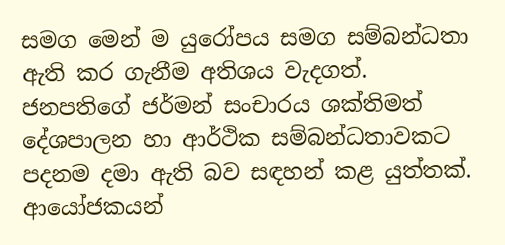සමග මෙන් ම යුරෝපය සමග සම්බන්ධතා ඇති කර ගැනීම අතිශය වැදගත්. ජනපතිගේ ජර්මන් සංචාරය ශක්තිමත් දේශපාලන හා ආර්ථික සම්බන්ධතාවකට පදනම දමා ඇති බව සඳහන් කළ යුත්තක්. ආයෝජකයන්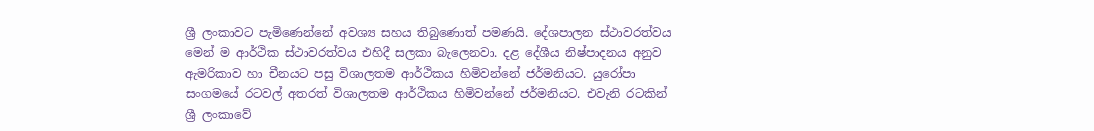ශ්‍රී ලංකාවට පැමිණෙන්නේ අවශ්‍ය සහය තිබුණොත් පමණයි. දේශපාලන ස්ථාවරත්වය මෙන් ම ආර්ථික ස්ථාවරත්වය එහිදී සලකා බැලෙනවා. දළ දේශීය නිෂ්පාදනය අනුව ඇමරිකාව හා චීනයට පසු විශාලතම ආර්ථිකය හිමිවන්නේ ජර්මනියට. යුරෝපා සංගමයේ රටවල් අතරත් විශාලතම ආර්ථිකය හිමිවන්නේ ජර්මනියට. එවැනි රටකින් ශ්‍රී ලංකාවේ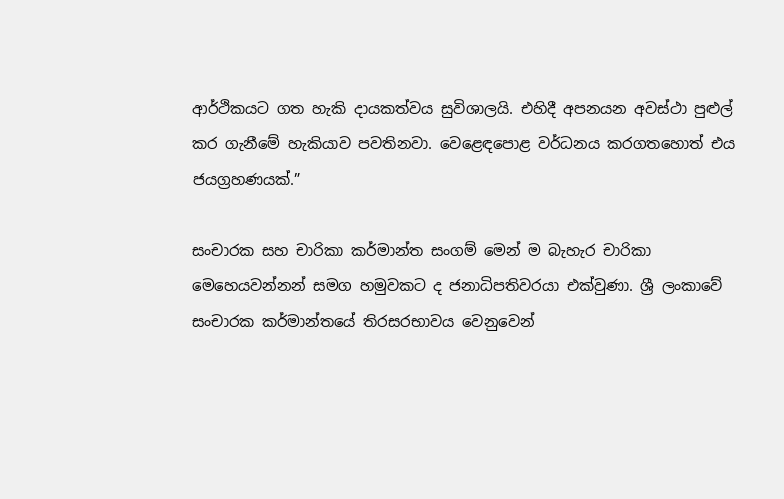ආර්ථිකයට ගත හැකි දායකත්වය සුවිශාලයි. එහිදී අපනයන අවස්ථා පුළුල් කර ගැනීමේ හැකියාව පවතිනවා. වෙළෙඳපොළ වර්ධනය කරගතහොත් එය ජයග්‍රහණයක්.”

සංචාරක සහ චාරිකා කර්මාන්ත සංගම් මෙන් ම බැහැර චාරිකා මෙහෙයවන්නන් සමග හමුවකට ද ජනාධිපතිවරයා එක්වුණා. ශ්‍රී ලංකාවේ සංචාරක කර්මාන්තයේ තිරසරභාවය වෙනුවෙන්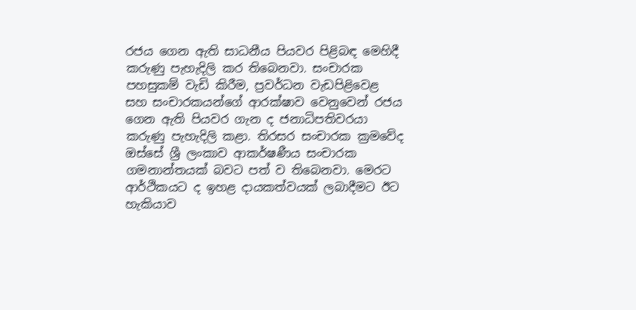රජය ගෙන ඇති සාධනීය පියවර පිළිබඳ මෙහිදී කරුණු පැහැදිලි කර තිබෙනවා. සංචාරක පහසුකම් වැඩි කිරීම, ප්‍රවර්ධන වැඩපිළිවෙළ සහ සංචාරකයන්ගේ ආරක්ෂාව වෙනුවෙන් රජය ගෙන ඇති පියවර ගැන ද ජනාධිපතිවරයා කරුණු පැහැදිලි කළා. තිරසර සංචාරක ක්‍රමවේද ඔස්සේ ශ්‍රී ලංකාව ආකර්ෂණීය සංචාරක ගමනාන්තයක් බවට පත් ව තිබෙනවා. මෙරට ආර්ථිකයට ද ඉහළ දායකත්වයක් ලබාදීමට ඊට හැකියාව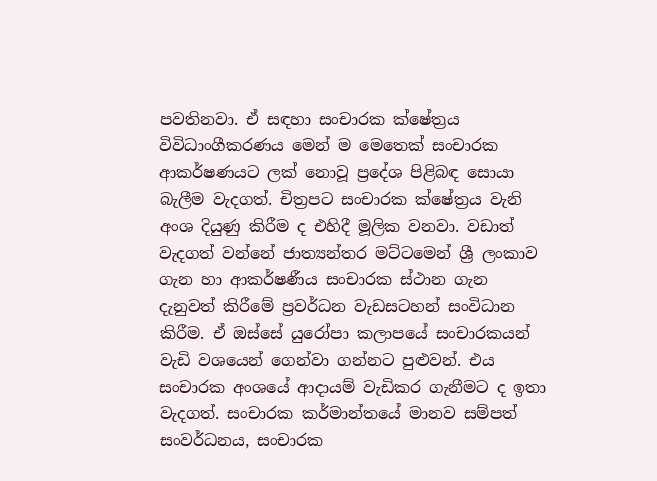පවතිනවා. ඒ සඳහා සංචාරක ක්ෂේත්‍රය විවිධාංගීකරණය මෙන් ම මෙතෙක් සංචාරක ආකර්ෂණයට ලක් නොවූ ප්‍රදේශ පිළිබඳ සොයා බැලීම වැදගත්. චිත්‍රපට සංචාරක ක්ෂේත්‍රය වැනි අංශ දියුණු කිරීම ද එහිදී මූලික වනවා. වඩාත් වැදගත් වන්නේ ජාත්‍යන්තර මට්ටමෙන් ශ්‍රී ලංකාව ගැන හා ආකර්ෂණීය සංචාරක ස්ථාන ගැන දැනුවත් කිරීමේ ප්‍රවර්ධන වැඩසටහන් සංවිධාන කිරීම. ඒ ඔස්සේ යුරෝපා කලාපයේ සංචාරකයන් වැඩි වශයෙන් ගෙන්වා ගන්නට පුළුවන්. එය සංචාරක අංශයේ ආදායම් වැඩිකර ගැනීමට ද ඉතා වැදගත්. සංචාරක කර්මාන්තයේ මානව සම්පත් සංවර්ධනය, සංචාරක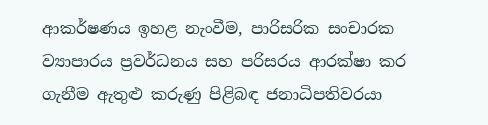ආකර්ෂණය ඉහළ නැංවීම, පාරිසරික සංචාරක ව්‍යාපාරය ප්‍රවර්ධනය සහ පරිසරය ආරක්ෂා කර ගැනීම ඇතුළු කරුණු පිළිබඳ ජනාධිපතිවරයා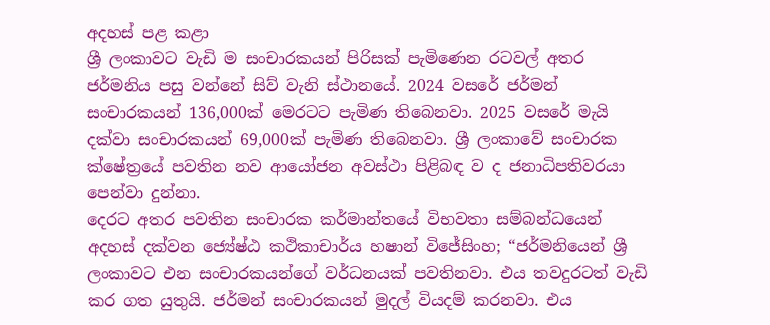අදහස් පළ කළා
ශ්‍රී ලංකාවට වැඩි ම සංචාරකයන් පිරිසක් පැමිණෙන රටවල් අතර ජර්මනිය පසු වන්නේ සිව් වැනි ස්ථානයේ. 2024 වසරේ ජර්මන් සංචාරකයන් 136,000ක් මෙරටට පැමිණ තිබෙනවා. 2025 වසරේ මැයි දක්වා සංචාරකයන් 69,000ක් පැමිණ තිබෙනවා. ශ්‍රී ලංකාවේ සංචාරක ක්ෂේත්‍රයේ පවතින නව ආයෝජන අවස්ථා පිළිබඳ ව ද ජනාධිපතිවරයා පෙන්වා දුන්නා.
දෙරට අතර පවතින සංචාරක කර්මාන්තයේ විභවතා සම්බන්ධයෙන් අදහස් දක්වන ජ්‍යේෂ්ඨ කථිකාචාර්ය හෂාන් විජේසිංහ; “ජර්මනියෙන් ශ්‍රී ලංකාවට එන සංචාරකයන්ගේ වර්ධනයක් පවතිනවා. එය තවදුරටත් වැඩි කර ගත යුතුයි. ජර්මන් සංචාරකයන් මුදල් වියදම් කරනවා. එය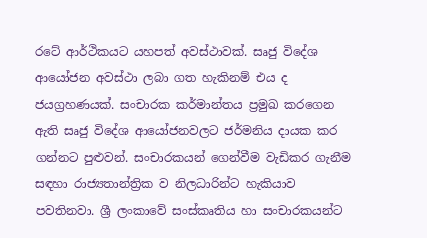රටේ ආර්ථිකයට යහපත් අවස්ථාවක්. සෘජු විදේශ ආයෝජන අවස්ථා ලබා ගත හැකිනම් එය ද ජයග්‍රහණයක්. සංචාරක කර්මාන්තය ප්‍රමුඛ කරගෙන ඇති සෘජු විදේශ ආයෝජනවලට ජර්මනිය දායක කර ගන්නට පුළුවන්. සංචාරකයන් ගෙන්වීම වැඩිකර ගැනීම සඳහා රාජ්‍යතාන්ත්‍රික ව නිලධාරින්ට හැකියාව පවතිනවා. ශ්‍රී ලංකාවේ සංස්කෘතිය හා සංචාරකයන්ට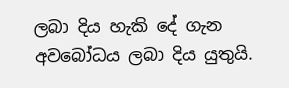ලබා දිය හැකි දේ ගැන අවබෝධය ලබා දිය යුතුයි.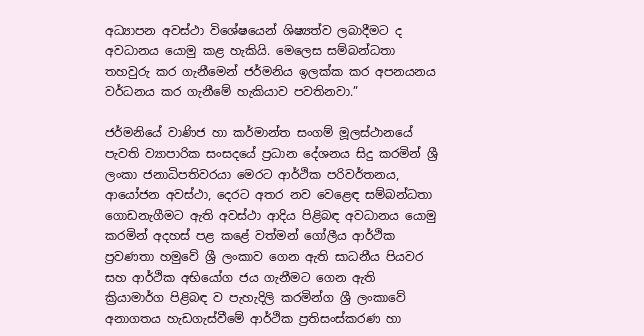අධ්‍යාපන අවස්ථා විශේෂයෙන් ශිෂ්‍යත්ව ලබාදීමට ද අවධානය යොමු කළ හැකියි. මෙලෙස සම්බන්ධතා තහවුරු කර ගැනීමෙන් ජර්මනිය ඉලක්ක කර අපනයනය වර්ධනය කර ගැනීමේ හැකියාව පවතිනවා.”

ජර්මනියේ වාණිජ හා කර්මාන්ත සංගම් මූලස්ථානයේ පැවති ව්‍යාපාරික සංසදයේ ප්‍රධාන දේශනය සිදු කරමින් ශ්‍රී ලංකා ජනාධිපතිවරයා මෙරට ආර්ථික පරිවර්තනය, ආයෝජන අවස්ථා, දෙරට අතර නව වෙළෙඳ සම්බන්ධතා ගොඩනැගීමට ඇති අවස්ථා ආදිය පිළිබඳ අවධානය යොමු කරමින් අදහස් පළ කළේ වත්මන් ගෝලීය ආර්ථික ප්‍රවණතා හමුවේ ශ්‍රී ලංකාව ගෙන ඇති සාධනීය පියවර සහ ආර්ථික අභියෝග ජය ගැනීමට ගෙන ඇති ක්‍රියාමාර්ග පිළිබඳ ව පැහැදිලි කරමින්ග ශ්‍රී ලංකාවේ අනාගතය හැඩගැස්වීමේ ආර්ථික ප්‍රතිසංස්කරණ හා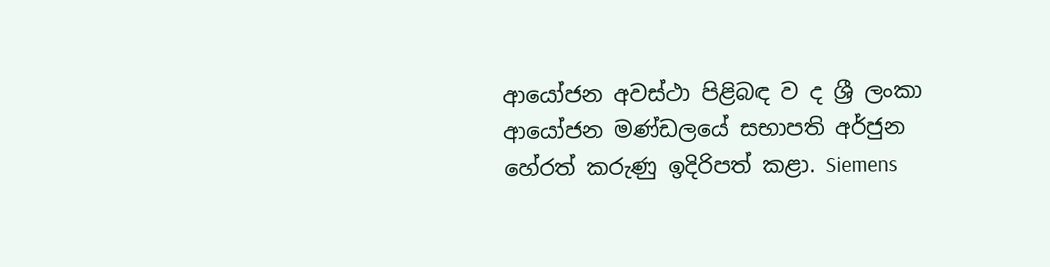ආයෝජන අවස්ථා පිළිබඳ ව ද ශ්‍රී ලංකා ආයෝජන මණ්ඩලයේ සභාපති අර්ජුන හේරත් කරුණු ඉදිරිපත් කළා. Siemens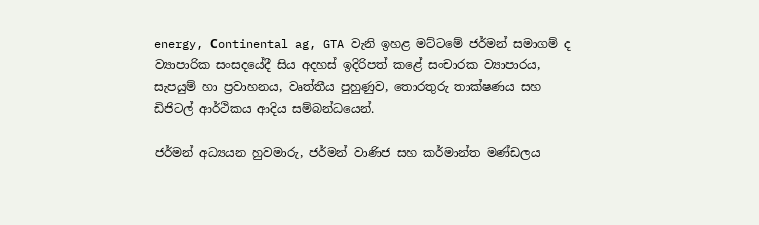energy, Сontinental ag, GTA වැනි ඉහළ මට්ටමේ ජර්මන් සමාගම් ද ව්‍යාපාරික සංසදයේදී සිය අදහස් ඉදිරිපත් කළේ සංචාරක ව්‍යාපාරය, සැපයුම් හා ප්‍රවාහනය, වෘත්තීය පුහුණුව, තොරතුරු තාක්ෂණය සහ ඩිජිටල් ආර්ථිකය ආදිය සම්බන්ධයෙන්.

ජර්මන් අධ්‍යයන හුවමාරු, ජර්මන් වාණිජ සහ කර්මාන්ත මණ්ඩලය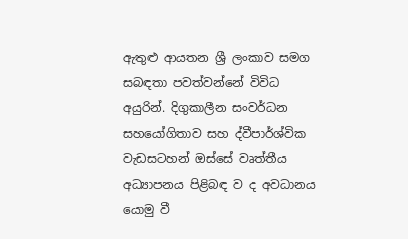ඇතුළු ආයතන ශ්‍රී ලංකාව සමග සබඳතා පවත්වන්නේ විවිධ අයුරින්. දිගුකාලීන සංවර්ධන සහයෝගිතාව සහ ද්වීපාර්ශ්වික වැඩසටහන් ඔස්සේ වෘත්තීය අධ්‍යාපනය පිළිබඳ ව ද අවධානය යොමු වී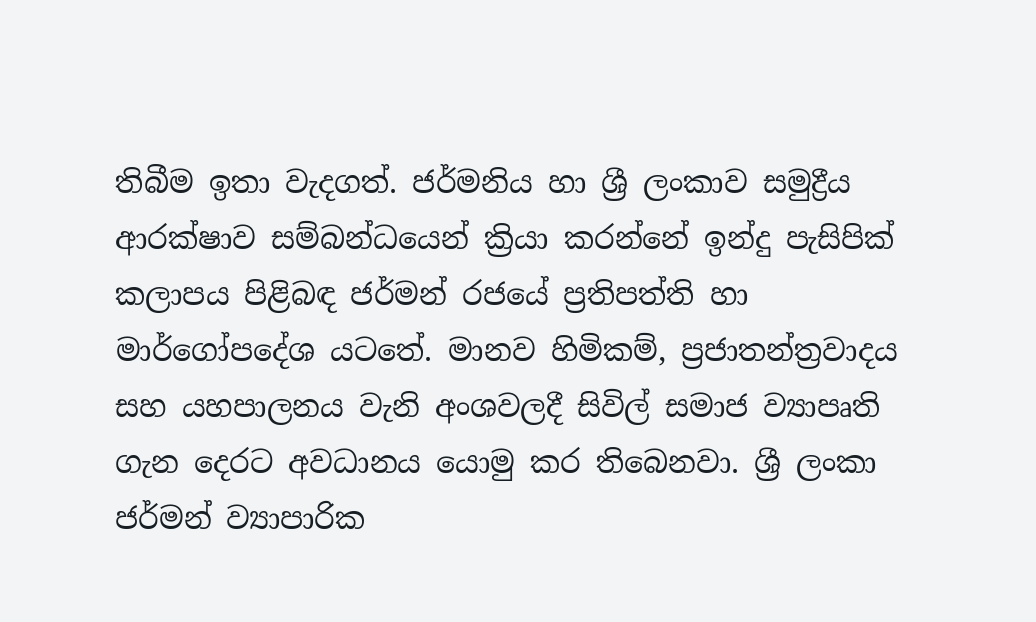තිබීම ඉතා වැදගත්. ජර්මනිය හා ශ්‍රී ලංකාව සමුද්‍රීය ආරක්ෂාව සම්බන්ධයෙන් ක්‍රියා කරන්නේ ඉන්දු පැසිපික් කලාපය පිළිබඳ ජර්මන් රජයේ ප්‍රතිපත්ති හා මාර්ගෝපදේශ යටතේ. මානව හිමිකම්, ප්‍රජාතන්ත්‍රවාදය සහ යහපාලනය වැනි අංශවලදී සිවිල් සමාජ ව්‍යාපෘති ගැන දෙරට අවධානය යොමු කර තිබෙනවා. ශ්‍රී ලංකා ජර්මන් ව්‍යාපාරික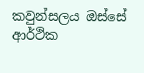කවුන්සලය ඔස්සේ ආර්ථික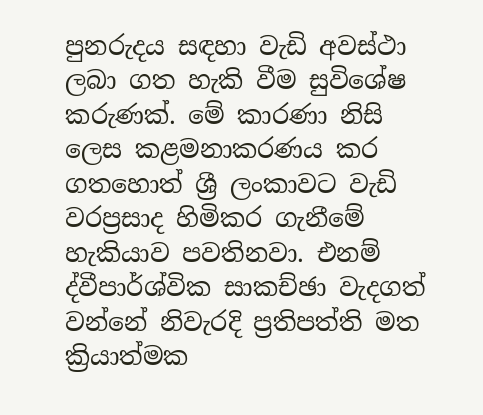පුනරුදය සඳහා වැඩි අවස්ථා ලබා ගත හැකි වීම සුවිශේෂ කරුණක්. මේ කාරණා නිසි ලෙස කළමනාකරණය කර ගතහොත් ශ්‍රී ලංකාවට වැඩි වරප්‍රසාද හිමිකර ගැනීමේ හැකියාව පවතිනවා. එනම් ද්වීපාර්ශ්වික සාකච්ඡා වැදගත් වන්නේ නිවැරදි ප්‍රතිපත්ති මත ක්‍රියාත්මක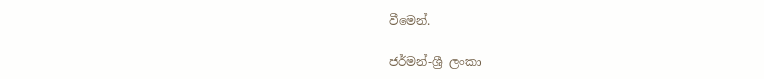වීමෙන්.

ජර්මන්-ශ්‍රී ලංකා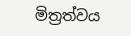මිත්‍රත්වය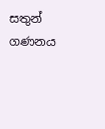සතුන් ගණනය